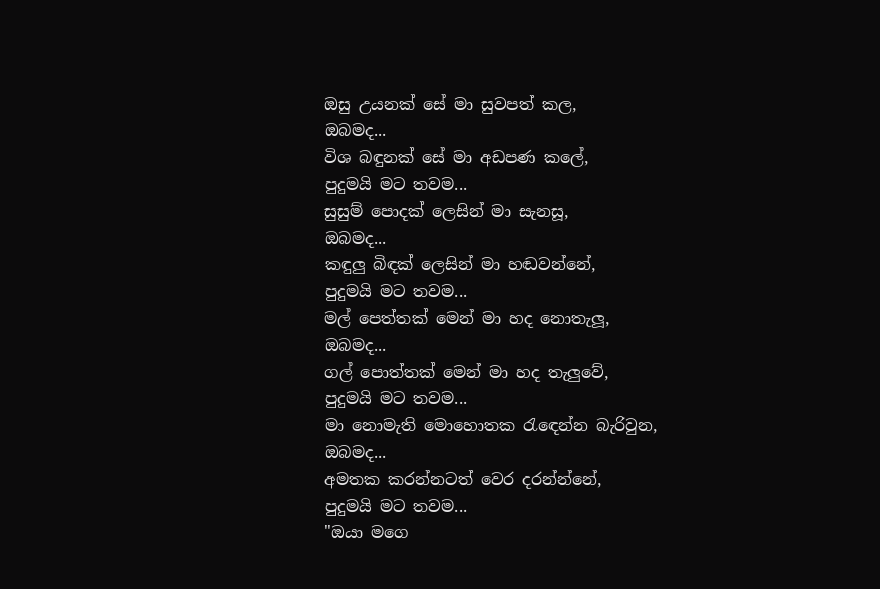ඔසු උයනක් සේ මා සුවපත් කල,
ඔබමද...
විශ බඳුනක් සේ මා අඩපණ කලේ,
පුදුමයි මට තවම...
සුසුම් පොදක් ලෙසින් මා සැනසූ,
ඔබමද...
කඳුලු බිඳක් ලෙසින් මා හඬවන්නේ,
පුදුමයි මට තවම...
මල් පෙත්තක් මෙන් මා හද නොතැලූ,
ඔබමද...
ගල් පොත්තක් මෙන් මා හද තැලුවේ,
පුදුමයි මට තවම...
මා නොමැති මොහොතක රැඳෙන්න බැරිවුන,
ඔබමද...
අමතක කරන්නටත් වෙර දරන්න්නේ,
පුදුමයි මට තවම...
"ඔයා මගෙ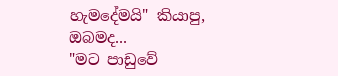හැමදේමයි" කියාපු,
ඔබමද...
"මට පාඩුවේ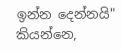ඉන්න දෙන්නයි" කියන්නෙ,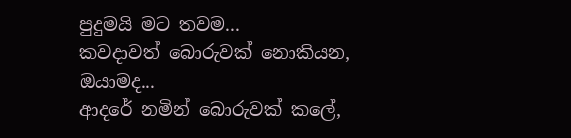පුදුමයි මට තවම...
කවදාවත් බොරුවක් නොකියන,
ඔයාමද...
ආදරේ නමින් බොරුවක් කලේ,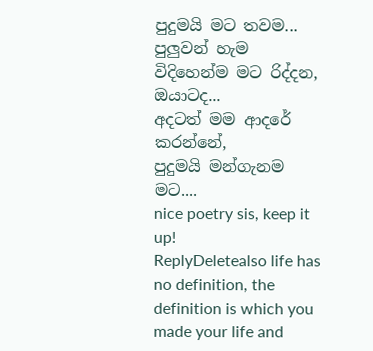පුදුමයි මට තවම...
පුලුවන් හැම විදිහෙන්ම මට රිද්දන,
ඔයාටද...
අදටත් මම ආදරේ කරන්නේ,
පුදුමයි මන්ගැනම මට....
nice poetry sis, keep it up!
ReplyDeletealso life has no definition, the definition is which you made your life and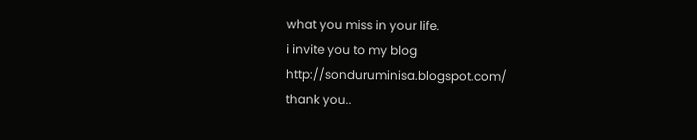what you miss in your life.
i invite you to my blog
http://sonduruminisa.blogspot.com/
thank you..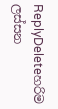ReplyDeleteහරිම ලස්සන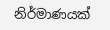නිර්මාණයක්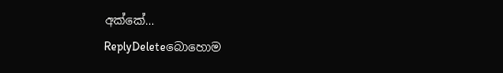අක්කේ...
ReplyDeleteබොහොම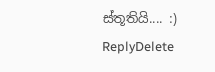ස්තූතියි.... :)
ReplyDelete